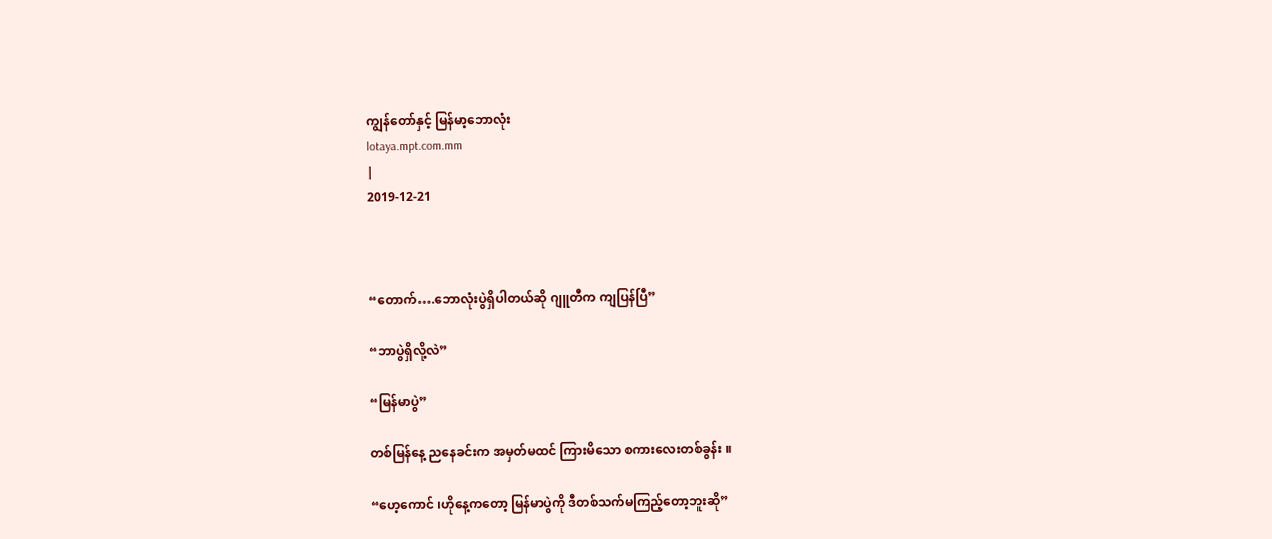ကျွန်တော်နှင့် မြန်မာ့ဘောလုံး
lotaya.mpt.com.mm
|
2019-12-21



“တောက်….ဘောလုံးပွဲရှိပါတယ်ဆို ဂျူတီက ကျပြန်ပြီ”

“ဘာပွဲရှိလို့လဲ”

“မြန်မာပွဲ”

တစ်မြန်နေ့ ညနေခင်းက အမှတ်မထင် ကြားမိသော စကားလေးတစ်ခွန်း ။

“ဟေ့ကောင် ၊ဟိုနေ့ကတော့ မြန်မာပွဲကို ဒီတစ်သက်မကြည့်တော့ဘူးဆို”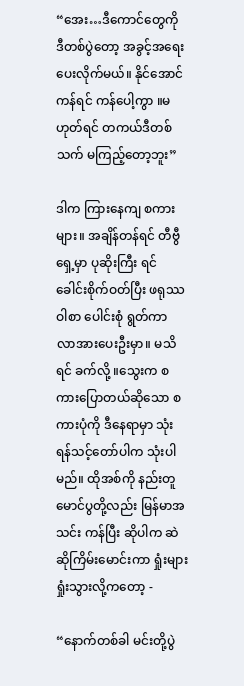“အေး…ဒီကောင်တွေကို ဒီတစ်ပွဲတော့ အခွင့်အရေး ပေးလိုက်မယ်။ နိုင်အောင်ကန်ရင် ကန်ပေါ့ကွာ ။မဟုတ်ရင် တကယ်ဒီတစ်သက် မကြည့်တော့ဘူး”

ဒါက ကြားနေကျ စကားများ။ အချိန်တန်ရင် တီဗွီရှေ့မှာ ပုဆိုးကြီး ရင်ခေါင်းစိုက်ဝတ်ပြီး ဖရုဿဝါစာ ပေါင်းစုံ ရွတ်ကာ လာအားပေးဦးမှာ။ မသိရင် ခက်လို့ ။သွေးက စကားပြောတယ်ဆိုသော စကားပုံကို ဒီနေရာမှာ သုံးရန်သင့်တော်ပါက သုံးပါမည်။ ထိုအစ်ကို နည်းတူ မောင်ပွတို့လည်း မြန်မာအသင်း ကန်ပြီး ဆိုပါက ဆဲဆိုကြိမ်းမောင်းကာ ရှုံးများ ရှုံးသွားလို့ကတော့ -

“နောက်တစ်ခါ မင်းတို့ပွဲ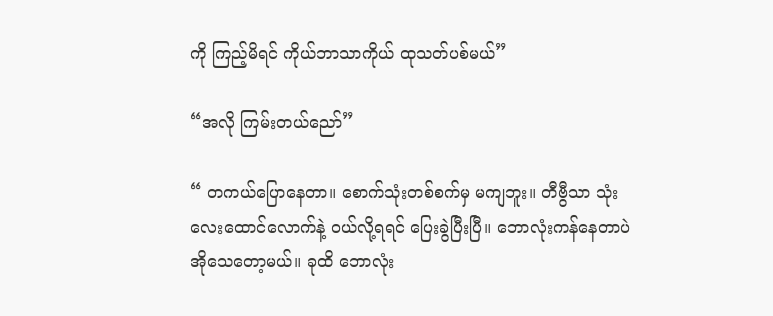ကို ကြည့်မိရင် ကိုယ်ဘာသာကိုယ် ထုသတ်ပစ်မယ်”

“အလို ကြမ်းတယ်ညော်”

“ တကယ်ပြောနေတာ။ စောက်သုံးတစ်စက်မှ မကျဘူး။ တီဗွီသာ သုံးလေးထောင်လောက်နဲ့ ဝယ်လို့ရရင် ပြေးခွဲပြီးပြီ။ ဘောလုံးကန်နေတာပဲ အိုသေတော့မယ်။ ခုထိ ဘောလုံး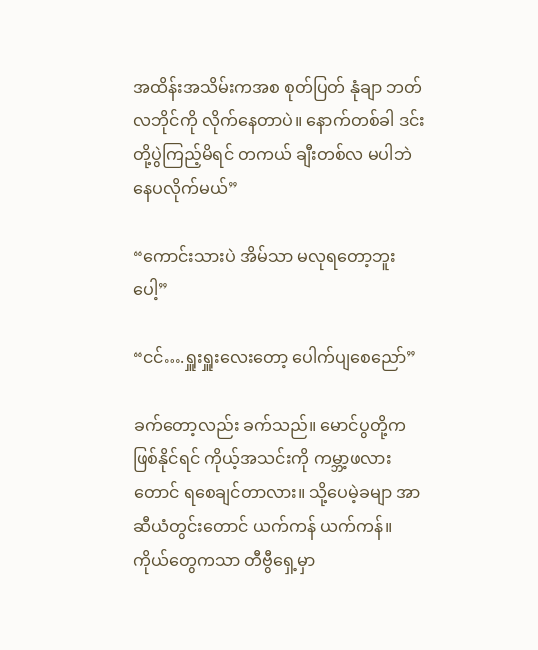အထိန်းအသိမ်းကအစ စုတ်ပြတ် နုံချာ ဘတ်လဘိုင်ကို လိုက်နေတာပဲ။ နောက်တစ်ခါ ဒင်းတို့ပွဲကြည့်မိရင် တကယ် ချီးတစ်လ မပါဘဲ နေပလိုက်မယ်”

“ကောင်းသားပဲ အိမ်သာ မလုရတော့ဘူးပေါ့”

“ငင်….ရှူးရှူးလေးတော့ ပေါက်ပျစေညော်”

ခက်တော့လည်း ခက်သည်။ မောင်ပွတို့က ဖြစ်နိုင်ရင် ကိုယ့်အသင်းကို ကမ္ဘာ့ဖလားတောင် ရစေချင်တာလား။ သို့ပေမဲ့ခမျာ အာဆီယံတွင်းတောင် ယက်ကန် ယက်ကန်။ ကိုယ်တွေကသာ တီဗွီရှေ့မှာ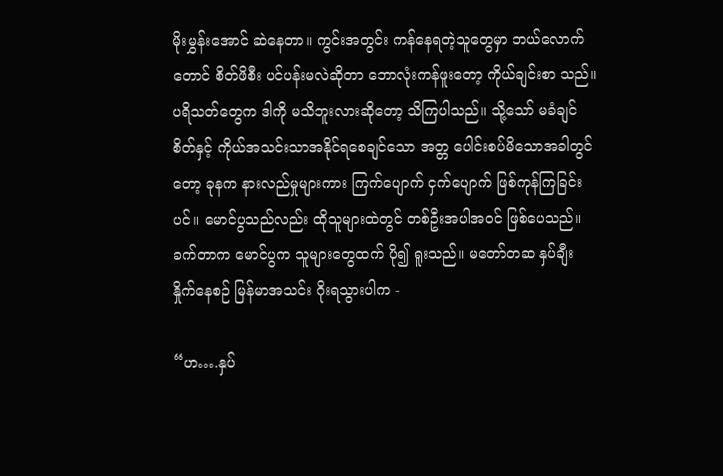မိုးမွှန်းအောင် ဆဲနေတာ။ ကွင်းအတွင်း ကန်နေရတဲ့သူတွေမှာ ဘယ်လောက်တောင် စိတ်ဖိစီး ပင်ပန်းမလဲဆိုတာ ဘောလုံးကန်ဖူးတော့ ကိုယ်ချင်းစာ သည်။ ပရိသတ်တွေက ဒါကို မသိဘူးလားဆိုတော့ သိကြပါသည်။ သို့သော် မခံချင်စိတ်နှင့် ကိုယ်အသင်းသာအနိုင်ရစေချင်သော အတ္တ ပေါင်းစပ်မိသောအခါတွင်တော့ ခုနက နားလည်မှုများကား ကြက်ပျောက် ငှက်ပျောက် ဖြစ်ကုန်ကြခြင်းပင်။ မောင်ပွသည်လည်း ထိုသူများထဲတွင် တစ်ဦးအပါအဝင် ဖြစ်ပေသည်။ ခက်တာက မောင်ပွက သူများတွေထက် ပို၍ ရူးသည်။ မတော်တဆ နှပ်ချီး နှိုက်နေစဉ် မြန်မာအသင်း ဂိုးရသွားပါက -

“ဟ….နှပ်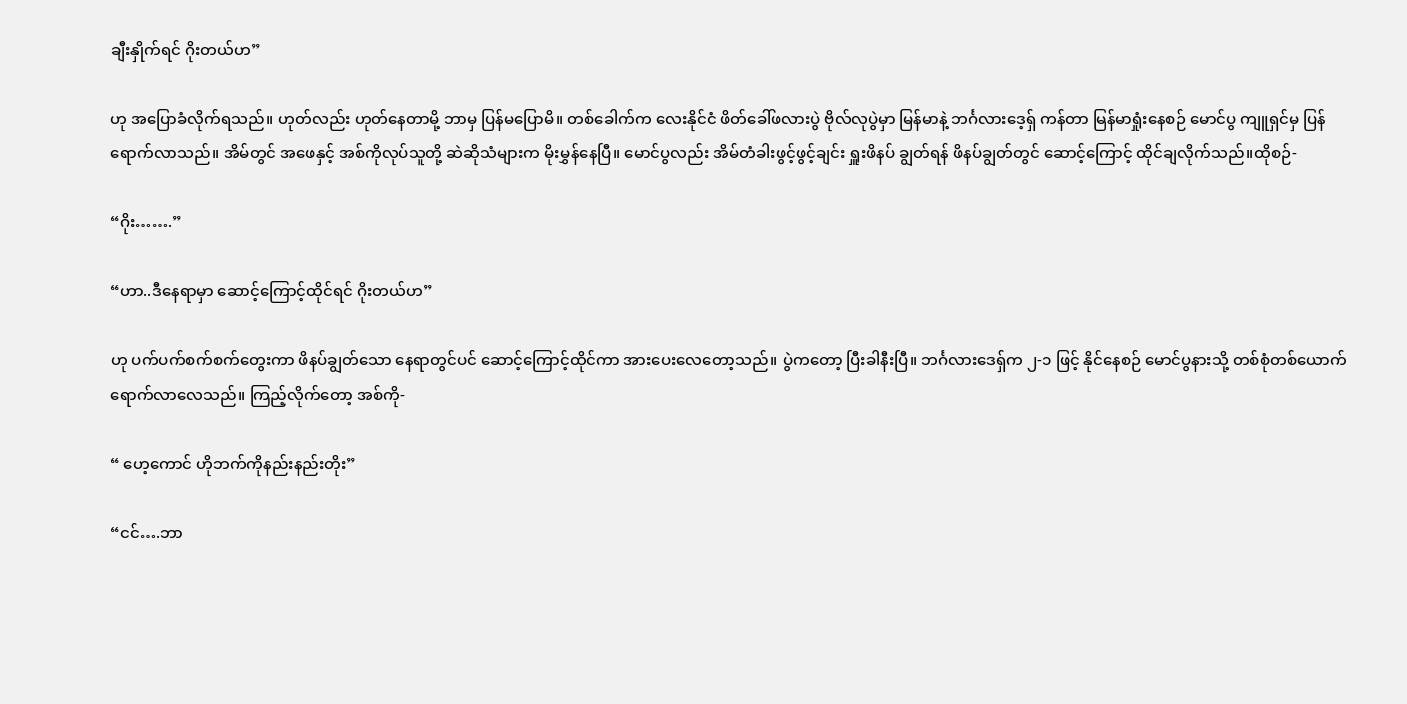ချီးနှိုက်ရင် ဂိုးတယ်ဟ”

ဟု အပြောခံလိုက်ရသည်။ ဟုတ်လည်း ဟုတ်နေတာမို့ ဘာမှ ပြန်မပြောမိ။ တစ်ခေါက်က လေးနိုင်ငံ ဖိတ်ခေါ်ဖလားပွဲ ဗိုလ်လုပွဲမှာ မြန်မာနဲ့ ဘင်္ဂလားဒေ့ရှ် ကန်တာ မြန်မာရှုံးနေစဉ် မောင်ပွ ကျူရှင်မှ ပြန်ရောက်လာသည်။ အိမ်တွင် အဖေနှင့် အစ်ကိုလုပ်သူတို့ ဆဲဆိုသံများက မိုးမွှန်နေပြီ။ မောင်ပွလည်း အိမ်တံခါးဖွင့်ဖွင့်ချင်း ရှူးဖိနပ် ချွတ်ရန် ဖိနပ်ချွတ်တွင် ဆောင့်ကြောင့် ထိုင်ချလိုက်သည်။ထိုစဉ်-

“ဂိုး…….”

“ဟာ..ဒီနေရာမှာ ဆောင့်ကြောင့်ထိုင်ရင် ဂိုးတယ်ဟ”

ဟု ပက်ပက်စက်စက်တွေးကာ ဖိနပ်ချွတ်သော နေရာတွင်ပင် ဆောင့်ကြောင့်ထိုင်ကာ အားပေးလေတော့သည်။ ပွဲကတော့ ပြီးခါနီးပြီ။ ဘင်္ဂလားဒေရှ်က ၂-၁ ဖြင့် နိုင်နေစဉ် မောင်ပွနားသို့ တစ်စုံတစ်ယောက် ရောက်လာလေသည်။ ကြည့်လိုက်တော့ အစ်ကို-

“ ဟေ့ကောင် ဟိုဘက်ကိုနည်းနည်းတိုး”

“ငင်….ဘာ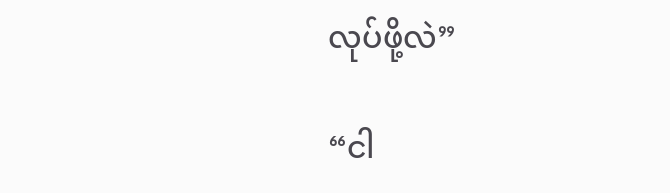လုပ်ဖို့လဲ”

“ငါ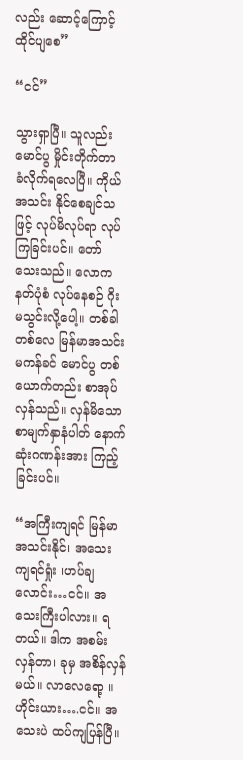လည်း ဆောင့်ကြောင့်ထိုင်ပျစေ”

“ငင်”

သွားရှာပြီ။ သူလည်း မောင်ပွ မှိုင်းတိုက်တာ ခံလိုက်ရလေပြီ။ ကိုယ်အသင်း နိုင်စေချင်သဖြင့် လုပ်မိလုပ်ရာ လုပ်ကြခြင်းပင်။ တော်သေးသည်။ လောကနတ်ပုံစံ လုပ်နေစဉ် ဂိုးမသွင်းလို့ပေါ့။ တစ်ခါတစ်လေ မြန်မာအသင်း မကန်ခင် မောင်ပွ တစ်ယောက်တည်း စာအုပ်လှန်သည်။ လှန်မိသော စာမျက်နှာနံပါတ် နောက်ဆုံးဂဏန်းအား ကြည့်ခြင်းပင်။

“အကြီးကျရင် မြန်မာ အသင်းနိုင်၊ အသေးကျရင်ရှုံး ၊ဟပ်ချလောင်း…ငင်။ အသေးကြီးပါလား။ ရတယ်။ ဒါက အစမ်းလှန်တာ၊ ခုမှ အစိန်လှန်မယ်။ လာလေရော့ ။ ဟိုင်းယား….ငင်။ အသေးပဲ ထပ်ကျပြန်ပြီ။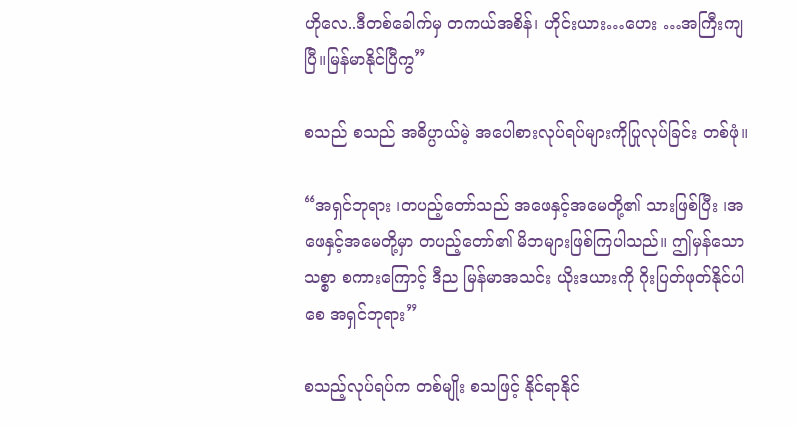ဟိုလေ..ဒီတစ်ခေါက်မှ တကယ်အစိန်၊ ဟိုင်းယား…ဟေး …အကြီးကျပြီ။မြန်မာနိုင်ပြီကွ”

စသည် စသည် အဓိပ္ပာယ်မဲ့ အပေါစားလုပ်ရပ်များကိုပြုလုပ်ခြင်း တစ်ဖုံ။

“အရှင်ဘုရား ၊တပည့်တော်သည် အဖေနှင့်အမေတို့၏ သားဖြစ်ပြီး ၊အဖေနှင့်အမေတို့မှာ တပည့်တော်၏ မိဘများဖြစ်ကြပါသည်။ ဤမှန်သော သစ္စာ စကားကြောင့် ဒီည မြန်မာအသင်း ယိုးဒယားကို ဂိုးပြတ်ဖုတ်နိုင်ပါစေ အရှင်ဘုရား”

စသည့်လုပ်ရပ်က တစ်မျိုး စသဖြင့် နိုင်ရာနိုင်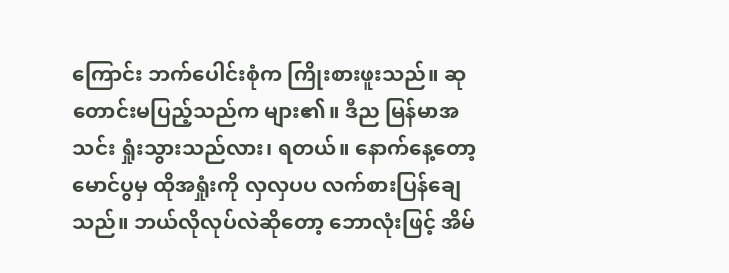ကြောင်း ဘက်ပေါင်းစုံက ကြိုးစားဖူးသည်။ ဆုတောင်းမပြည့်သည်က များ၏။ ဒီည မြန်မာအသင်း ရှုံးသွားသည်လား၊ ရတယ်။ နောက်နေ့တော့ မောင်ပွမှ ထိုအရှုံးကို လှလှပပ လက်စားပြန်ချေသည်။ ဘယ်လိုလုပ်လဲဆိုတော့ ဘောလုံးဖြင့် အိမ်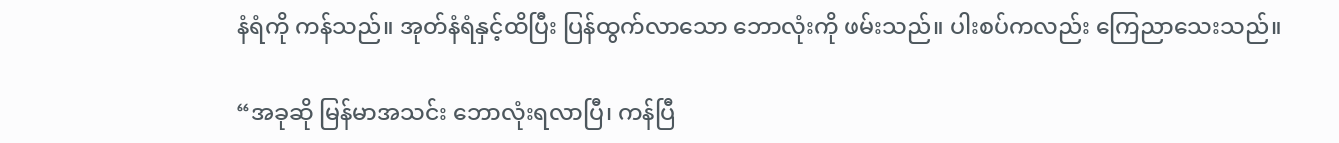နံရံကို ကန်သည်။ အုတ်နံရံနှင့်ထိပြီး ပြန်ထွက်လာသော ဘောလုံးကို ဖမ်းသည်။ ပါးစပ်ကလည်း ကြေညာသေးသည်။

“အခုဆို မြန်မာအသင်း ဘောလုံးရလာပြီ၊ ကန်ပြီ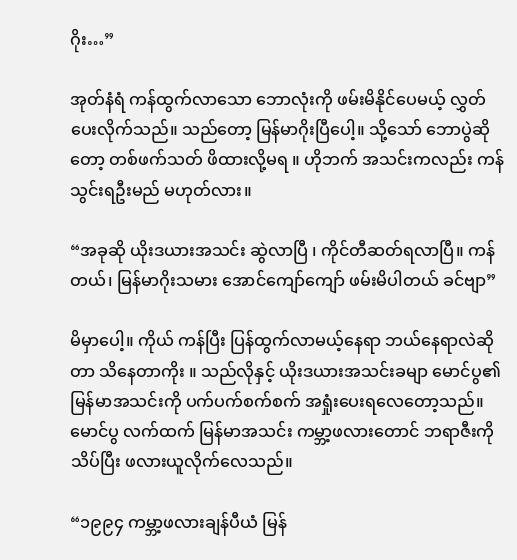ဂိုး…”

အုတ်နံရံ ကန်ထွက်လာသော ဘောလုံးကို ဖမ်းမိနိုင်ပေမယ့် လွှတ်ပေးလိုက်သည်။ သည်တော့ မြန်မာဂိုးပြီပေါ့။ သို့သော် ဘောပွဲဆိုတော့ တစ်ဖက်သတ် ဖိထားလို့မရ ။ ဟိုဘက် အသင်းကလည်း ကန်သွင်းရဦးမည် မဟုတ်လား။

“အခုဆို ယိုးဒယားအသင်း ဆွဲလာပြီ ၊ ကိုင်တီဆတ်ရလာပြီ။ ကန်တယ်၊ မြန်မာဂိုးသမား အောင်ကျော်ကျော် ဖမ်းမိပါတယ် ခင်ဗျာ”

မိမှာပေါ့။ ကိုယ် ကန်ပြီး ပြန်ထွက်လာမယ့်နေရာ ဘယ်နေရာလဲဆိုတာ သိနေတာကိုး ။ သည်လိုနှင့် ယိုးဒယားအသင်းခမျာ မောင်ပွ၏ မြန်မာအသင်းကို ပက်ပက်စက်စက် အရှုံးပေးရလေတော့သည်။ မောင်ပွ လက်ထက် မြန်မာအသင်း ကမ္ဘာ့ဖလားတောင် ဘရာဇီးကို သိပ်ပြီး ဖလားယူလိုက်လေသည်။

“၁၉၉၄ ကမ္ဘာ့ဖလားချန်ပီယံ မြန်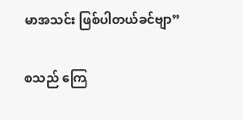မာအသင်း ဖြစ်ပါတယ်ခင်ဗျာ”

စသည် ကြေ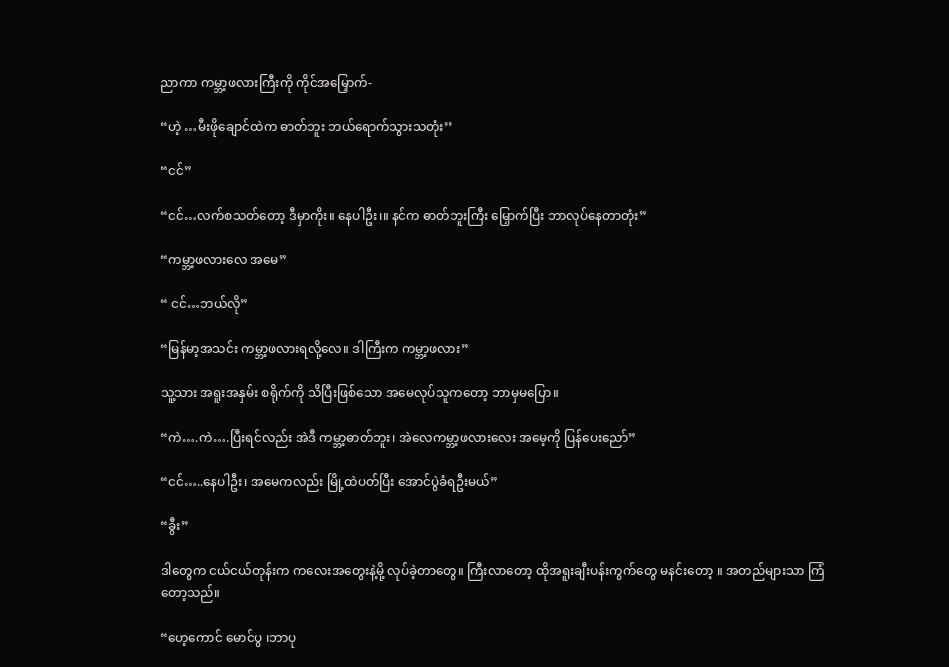ညာကာ ကမ္ဘာ့ဖလားကြီးကို ကိုင်အမြှောက်-

“ဟဲ့ …မီးဖိုချောင်ထဲက ဓာတ်ဘူး ဘယ်ရောက်သွားသတုံး’’

“ငင်”

“ငင်…လက်စသတ်တော့ ဒီမှာကိုး။ နေပါဦး၊။ နင်က ဓာတ်ဘူးကြီး မြှောက်ပြီး ဘာလုပ်နေတာတုံး”

“ကမ္ဘာ့ဖလားလေ အမေ”

“ ငင်…ဘယ်လို”

“မြန်မာ့အသင်း ကမ္ဘာ့ဖလားရလို့လေ။ ဒါကြီးက ကမ္ဘာ့ဖလား”

သူ့သား အရူးအနှမ်း စရိုက်ကို သိပြီးဖြစ်သော အမေလုပ်သူကတော့ ဘာမှမပြော။

“ကဲ….ကဲ….ပြီးရင်လည်း အဲဒီ ကမ္ဘာ့ဓာတ်ဘူး၊ အဲလေကမ္ဘာ့ဖလားလေး အမေ့ကို ပြန်ပေးညော်”

“ငင်…..နေပါဦး၊ အမေကလည်း မြို့ထဲပတ်ပြီး အောင်ပွဲခံရဦးမယ်”

“ခွီး”

ဒါတွေက ငယ်ငယ်တုန်းက ကလေးအတွေးနဲ့မို့ လုပ်ခဲ့တာတွေ။ ကြီးလာတော့ ထိုအရူးချီးပန်းကွက်တွေ မနင်းတော့ ။ အတည်များသာ ကြံတော့သည်။

“ဟေ့ကောင် မောင်ပွ ၊ဘာပု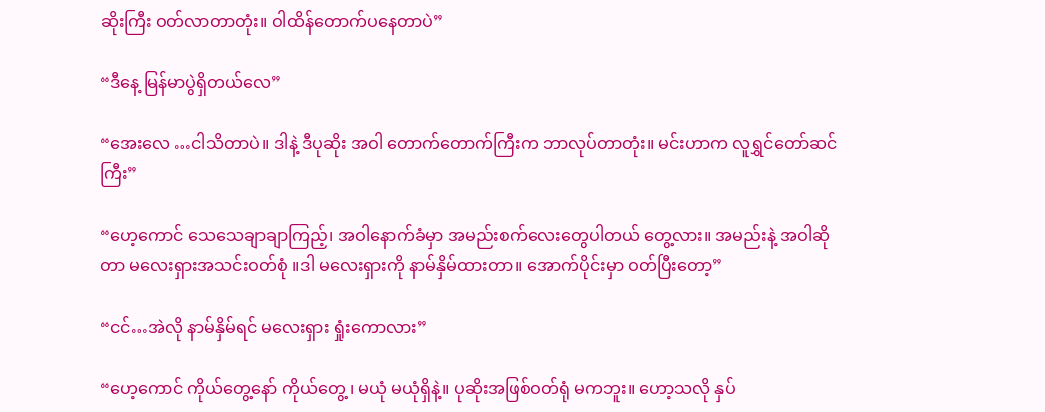ဆိုးကြီး ဝတ်လာတာတုံး။ ဝါထိန်တောက်ပနေတာပဲ”

“ဒီနေ့ မြန်မာပွဲရှိတယ်လေ”

“အေးလေ …ငါသိတာပဲ။ ဒါနဲ့ ဒီပုဆိုး အဝါ တောက်တောက်ကြီးက ဘာလုပ်တာတုံး။ မင်းဟာက လူရွှင်တော်ဆင်ကြီး”

“ဟေ့ကောင် သေသေချာချာကြည့်၊ အဝါနောက်ခံမှာ အမည်းစက်လေးတွေပါတယ် တွေ့လား။ အမည်းနဲ့ အဝါဆိုတာ မလေးရှားအသင်းဝတ်စုံ ။ဒါ မလေးရှားကို နာမ်နှိမ်ထားတာ။ အောက်ပိုင်းမှာ ဝတ်ပြီးတော့”

“ငင်…အဲလို နာမ်နှိမ်ရင် မလေးရှား ရှုံးကောလား”

“ဟေ့ကောင် ကိုယ်တွေ့နော် ကိုယ်တွေ့ ၊ မယုံ မယုံရှိနဲ့။ ပုဆိုးအဖြစ်ဝတ်ရုံ မကဘူး။ ဟော့သလို နှပ်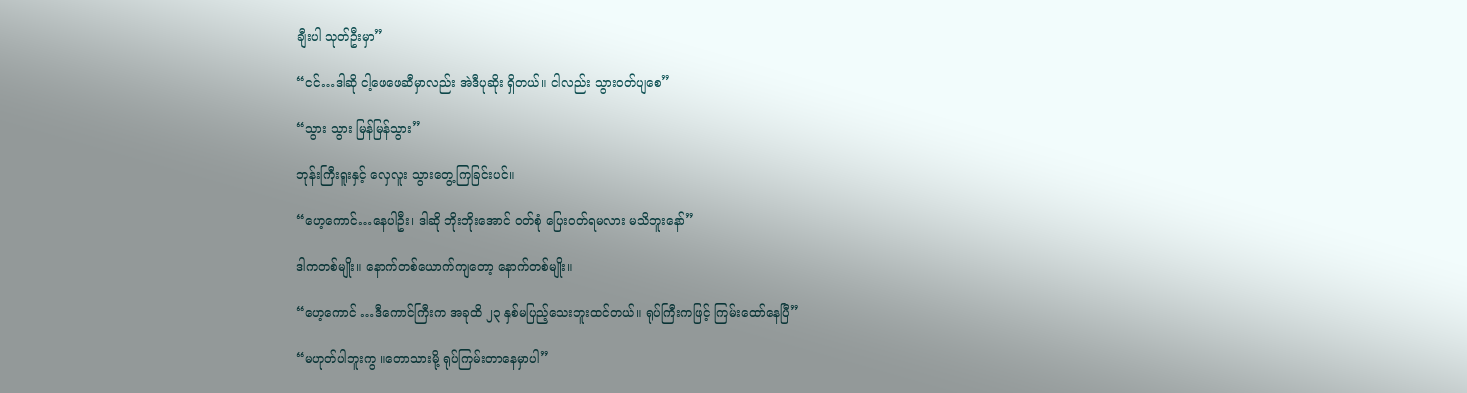ချီးပါ သုတ်ဦးမှာ”

“ငင်…ဒါဆို ငါ့ဖေဖေဆီမှာလည်း အဲဒီပုဆိုး ရှိတယ်။ ငါလည်း သွားဝတ်ပျစေ”

“သွား သွား မြန်မြန်သွား”

ဘုန်းကြီးရူးနှင့် လှေလူး သွားတွေ့ကြခြင်းပင်။

“ဟေ့ကောင်…နေပါဦး၊ ဒါဆို ဘိုးဘိုးအောင် ဝတ်စုံ ပြေးဝတ်ရမလား မသိဘူးနော်”

ဒါကတစ်မျိုး။ နောက်တစ်ယောက်ကျတော့ နောက်တစ်မျိုး။

“ဟေ့ကောင် …ဒီကောင်ကြီးက အခုထိ ၂၃ နှစ်မပြည့်သေးဘူးထင်တယ်။ ရုပ်ကြီးကဖြင့် ကြမ်းထော်နေပြီ”

“မဟုတ်ပါဘူးကွ ။တောသားမို့ ရုပ်ကြမ်းတာနေမှာပါ”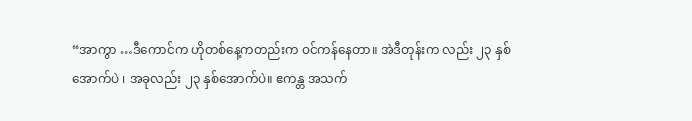“အာကွာ …ဒီကောင်က ဟိုတစ်နေ့ကတည်းက ဝင်ကန်နေတာ။ အဲဒီတုန်းက လည်း ၂၃ နှစ်အောက်ပဲ ၊ အခုလည်း ၂၃ နှစ်အောက်ပဲ။ ဧကန္တ အသက်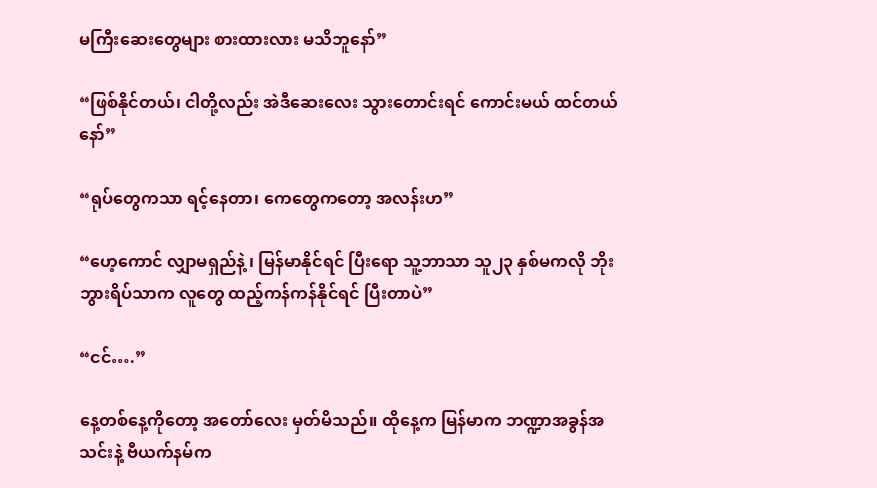မကြီးဆေးတွေများ စားထားလား မသိဘူနော်”

“ဖြစ်နိုင်တယ်၊ ငါတို့လည်း အဲဒီဆေးလေး သွားတောင်းရင် ကောင်းမယ် ထင်တယ်နော်”

“ရုပ်တွေကသာ ရင့်နေတာ၊ ကေတွေကတော့ အလန်းဟ”

“ဟေ့ကောင် လျှာမရှည်နဲ့ ၊ မြန်မာနိုင်ရင် ပြီးရော သူ့ဘာသာ သူ၂၃ နှစ်မကလို ဘိုးဘွားရိပ်သာက လူတွေ ထည့်ကန်ကန်နိုင်ရင် ပြီးတာပဲ”

“ငင်….”

နေ့တစ်နေ့ကိုတော့ အတော်လေး မှတ်မိသည်။ ထိုနေ့က မြန်မာက ဘဏ္ဍာအခွန်အသင်းနဲ့ ဗီယက်နမ်က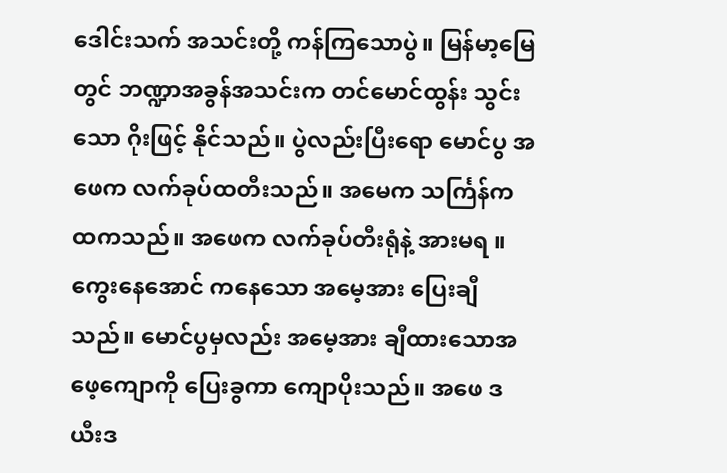ဒေါင်းသက် အသင်းတို့ ကန်ကြသောပွဲ။ မြန်မာ့မြေတွင် ဘဏ္ဍာအခွန်အသင်းက တင်မောင်ထွန်း သွင်းသော ဂိုးဖြင့် နိုင်သည်။ ပွဲလည်းပြီးရော မောင်ပွ အဖေက လက်ခုပ်ထတီးသည်။ အမေက သင်္ကြန်က ထကသည်။ အဖေက လက်ခုပ်တီးရုံနဲ့ အားမရ ။ ကွေးနေအောင် ကနေသော အမေ့အား ပြေးချီသည်။ မောင်ပွမှလည်း အမေ့အား ချီထားသောအဖေ့ကျောကို ပြေးခွကာ ကျောပိုးသည်။ အဖေ ဒယီးဒ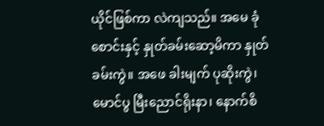ယိုင်ဖြစ်ကာ လဲကျသည်။ အမေ ခုံစောင်းနှင့် နှုတ်ခမ်းဆော့မိကာ နှုတ်ခမ်းကွဲ။ အဖေ ခါးမျက် ပုဆိုးကွဲ၊ မောင်ပွ မြီးညောင်ရိုးနာ၊ နောက်စိ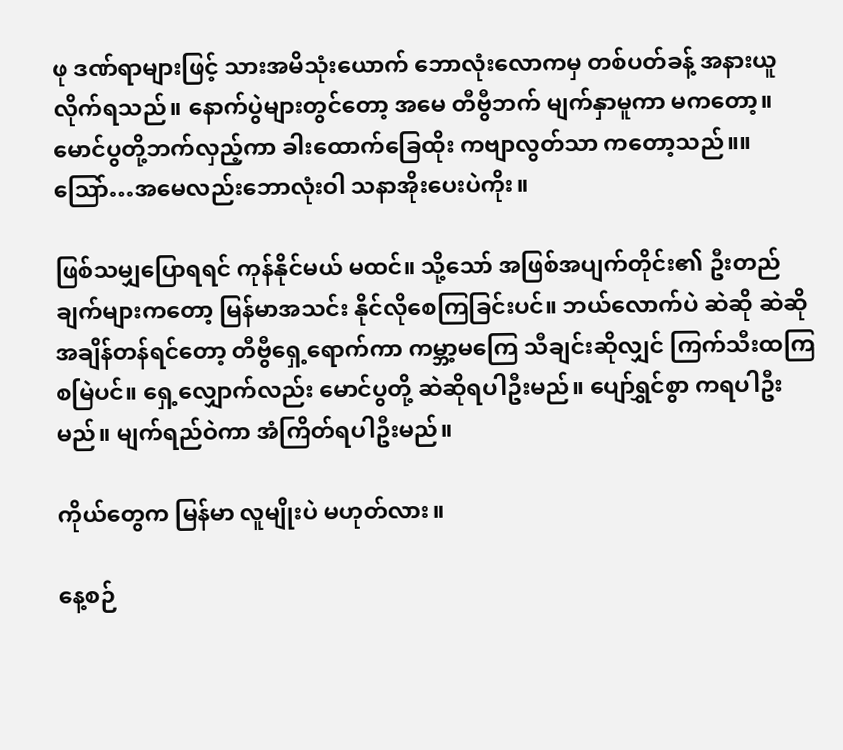ဖု ဒဏ်ရာများဖြင့် သားအမိသုံးယောက် ဘောလုံးလောကမှ တစ်ပတ်ခန့် အနားယူလိုက်ရသည်။ နောက်ပွဲများတွင်တော့ အမေ တီဗွီဘက် မျက်နှာမူကာ မကတော့။ မောင်ပွတို့ဘက်လှည့်ကာ ခါးထောက်ခြေထိုး ကဗျာလွတ်သာ ကတော့သည်။။ သြော်…အမေလည်းဘောလုံးဝါ သနာအိုးပေးပဲကိုး။

ဖြစ်သမျှပြောရရင် ကုန်နိုင်မယ် မထင်။ သို့သော် အဖြစ်အပျက်တိုင်း၏ ဦးတည်ချက်များကတော့ မြန်မာအသင်း နိုင်လိုစေကြခြင်းပင်။ ဘယ်လောက်ပဲ ဆဲဆို ဆဲဆို အချိန်တန်ရင်တော့ တီဗွီရှေ့ရောက်ကာ ကမ္ဘာ့မကြေ သီချင်းဆိုလျှင် ကြက်သီးထကြ စမြဲပင်။ ရှေ့လျှောက်လည်း မောင်ပွတို့ ဆဲဆိုရပါဦးမည်။ ပျော်ရွှင်စွာ ကရပါဦးမည်။ မျက်ရည်ဝဲကာ အံကြိတ်ရပါဦးမည်။

ကိုယ်တွေက မြန်မာ လူမျိုးပဲ မဟုတ်လား။

နေ့စဉ်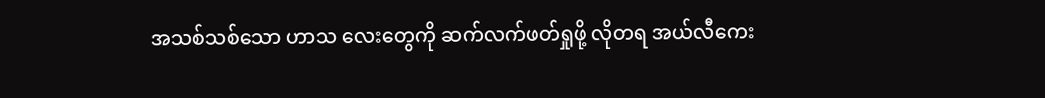အသစ်သစ်သော ဟာသ လေးတွေကို ဆက်လက်ဖတ်ရှုဖို့ လိုတရ အယ်လီကေး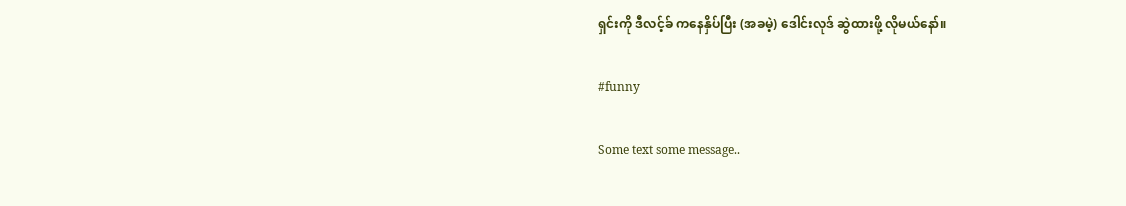ရှင်းကို ဒီလင့်ခ် ကနေနှိပ်ပြီး (အခမဲ့) ဒေါင်းလုဒ် ဆွဲထားဖို့ လိုမယ်နော်။

#funny

Some text some message..